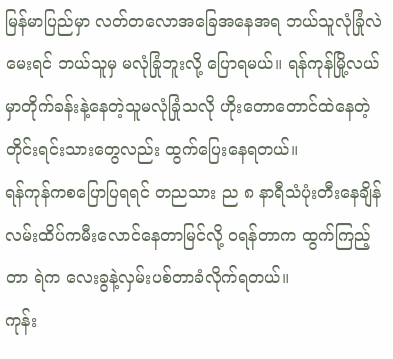မြန်မာပြည်မှာ လတ်တလောအခြေအနေအရ ဘယ်သူလုံခြုံလဲမေးရင် ဘယ်သူမှ မလုံခြုံဘူးလို့ ပြောရမယ်။ ရန်ကုန်မြို့လယ်မှာတိုက်ခန်းနဲ့နေတဲ့သူမလုံခြုံသလို ဟိုးတောတောင်ထဲနေတဲ့ တိုင်းရင်းသားတွေလည်း ထွက်ပြေးနေရတယ်။
ရန်ကုန်ကစပြောပြရရင် တညသား ည ၈ နာရီသံပုံးတီးနေချိန် လမ်းထိပ်ကမီးလောင်နေတာမြင်လို့ ဝရန်တာက ထွက်ကြည့်တာ ရဲက လေးခွနဲ့လှမ်းပစ်တာခံလိုက်ရတယ်။
ကုန်း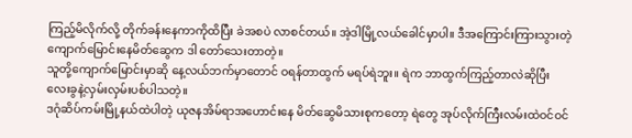ကြည့်မိလိုက်လို့ တိုက်ခန်းနေကာကိုထိပြီး ခဲအစပဲ လာစင်တယ်။ အဲ့ဒါမြို့လယ်ခေါင်မှာပါ။ ဒီအကြောင်းကြားသွားတဲ့ ကျောက်မြောင်းနေမိတ်ဆွေက ဒါ တော်သေးတာတဲ့။
သူတို့ကျောက်မြောင်းမှာဆို နေ့လယ်ဘက်မှာတောင် ဝရန်တာထွက် မရပ်ရဲဘူး။ ရဲက ဘာထွက်ကြည့်တာလဲဆိုပြီး လေးခွနဲ့လှမ်းလှမ်းပစ်ပါသတဲ့။
ဒဂုံဆိပ်ကမ်းမြို့နယ်ထဲပါတဲ့ ယုဇနအိမ်ရာအဟောင်းနေ မိတ်ဆွေမိသားစုကတော့ ရဲတွေ အုပ်လိုက်ကြီးလမ်းထဲဝင်ဝင်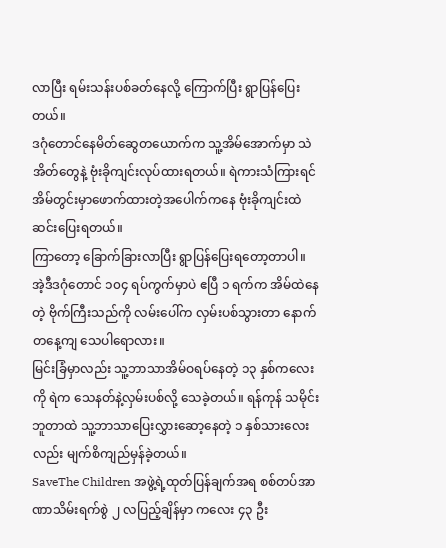လာပြီး ရမ်းသန်းပစ်ခတ်နေလို့ ကြောက်ပြီး ရွာပြန်ပြေးတယ်။
ဒဂုံတောင်နေမိတ်ဆွေတယောက်က သူ့အိမ်အောက်မှာ သဲအိတ်တွေနဲ့ ဗုံးခိုကျင်းလုပ်ထားရတယ်။ ရဲကားသံကြားရင် အိမ်တွင်းမှာဖောက်ထားတဲ့အပေါက်ကနေ ဗုံးခိုကျင်းထဲဆင်းပြေးရတယ်။
ကြာတော့ ခြောက်ခြားလာပြီး ရွာပြန်ပြေးရတော့တာပါ။
အဲ့ဒီဒဂုံတောင် ၁၀၄ ရပ်ကွက်မှာပဲ ဧပြီ ၁ ရက်က အိမ်ထဲနေတဲ့ ဗိုက်ကြီးသည်ကို လမ်းပေါ်က လှမ်းပစ်သွားတာ နောက်တနေ့ကျ သေပါရောလား။
မြင်းခြံမှာလည်း သူ့ဘာသာအိမ်ဝရပ်နေတဲ့ ၁၃ နှစ်ကလေးကို ရဲက သေနတ်နဲ့လှမ်းပစ်လို့ သေခဲ့တယ်။ ရန်ကုန် သမိုင်းဘူတာထဲ သူ့ဘာသာပြေးလွှားဆော့နေတဲ့ ၁ နှစ်သားလေးလည်း မျက်စိကျည်မှန်ခဲ့တယ်။
SaveThe Children အဖွဲ့ရဲ့ထုတ်ပြန်ချက်အရ စစ်တပ်အာဏာသိမ်းရက်စွဲ ၂ လပြည့်ချိန်မှာ ကလေး ၄၃ ဦး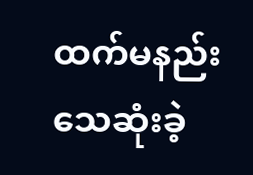ထက်မနည်းသေဆုံးခဲ့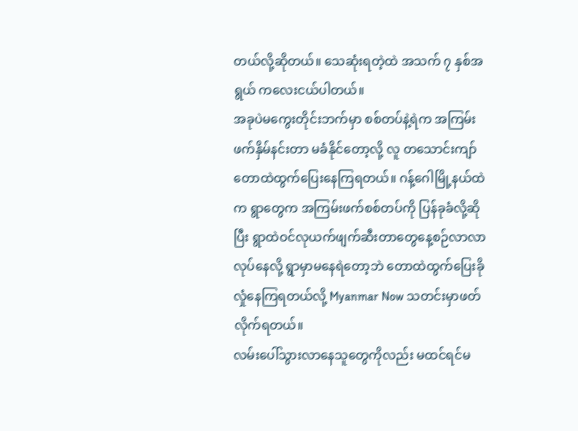တယ်လို့ဆိုတယ်။ သေဆုံးရတဲ့ထဲ အသက် ၇ နှစ်အရွယ် ကလေးငယ်ပါတယ်။
အခုပဲမကွေးတိုင်းဘက်မှာ စစ်တပ်နဲ့ရဲက အကြမ်းဖက်နှိမ်နင်းတာ မခံနိုင်တော့လို့ လူ တသောင်းကျာ် တောထဲထွက်ပြေးနေကြရတယ်။ ဂန့်ဂေါမြို့နယ်ထဲက ရွာတွေက အကြမ်းဖက်စစ်တပ်ကို ပြန်ခုခံလို့ဆိုပြီး ရွာထဲဝင်လုယက်ဖျက်ဆီးတာတွေနေ့စဉ်လာလာလုပ်နေလို့ ရွာမှာမနေရဲတော့ဘဲ တောထဲထွက်ပြေးခိုလှုံနေကြရတယ်လို့ Myanmar Now သတင်းမှာဖတ်လိုက်ရတယ်။
လမ်းပေါ်သွားလာနေသူတွေကိုလည်း မထင်ရင်မ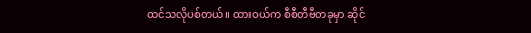ထင်သလိုပစ်တယ်။ ထားဝယ်က စီစီတီဗီတခုမှာ ဆိုင်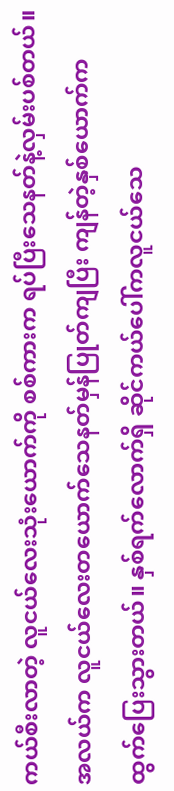ကယ်စီးလာတဲ့ လူငယ်လေးသုံးယောက်ကို စစ်ကားက ရပ်ပြီးသေနတ်နဲ့လှမ်းပစ်တယ်။
အလယ်က လူငယ်လေးတယောက်သေနတ်မှန်ပြုတ်ကျပြီး ကျန်တဲ့နှစ်ယောက်က ထွက်ပြေးသွားတယ်။ နှစ်ရက်လောက်ရှိ ဆိုင်ကယ်ပေါ်ကလူငယ်သေ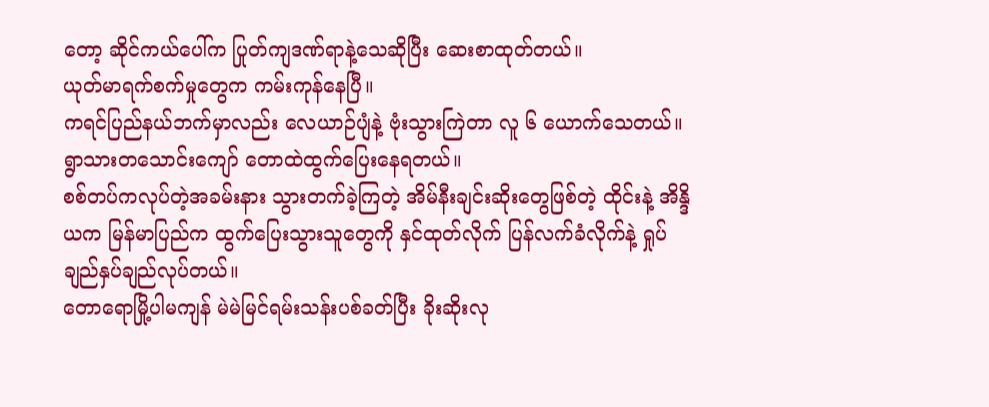တော့ ဆိုင်ကယ်ပေါ်က ပြုတ်ကျဒဏ်ရာနဲ့သေဆိုပြီး ဆေးစာထုတ်တယ်။
ယုတ်မာရက်စက်မှုတွေက ကမ်းကုန်နေပြီ။
ကရင်ပြည်နယ်ဘက်မှာလည်း လေယာဉ်ပျံနဲ့ ဗုံးသွားကြဲတာ လူ ၆ ယောက်သေတယ်။ ရွာသားတသောင်းကျော် တောထဲထွက်ပြေးနေရတယ်။
စစ်တပ်ကလုပ်တဲ့အခမ်းနား သွားတက်ခဲ့ကြတဲ့ အိမ်နီးချင်းဆိုးတွေဖြစ်တဲ့ ထိုင်းနဲ့ အိန္ဒိယက မြန်မာပြည်က ထွက်ပြေးသွားသူတွေကို နှင်ထုတ်လိုက် ပြန်လက်ခံလိုက်နဲ့ ရှုပ်ချည်နှပ်ချည်လုပ်တယ်။
တောရောမြို့ပါမကျန် မဲမဲမြင်ရမ်းသန်းပစ်ခတ်ပြီး ခိုးဆိုးလု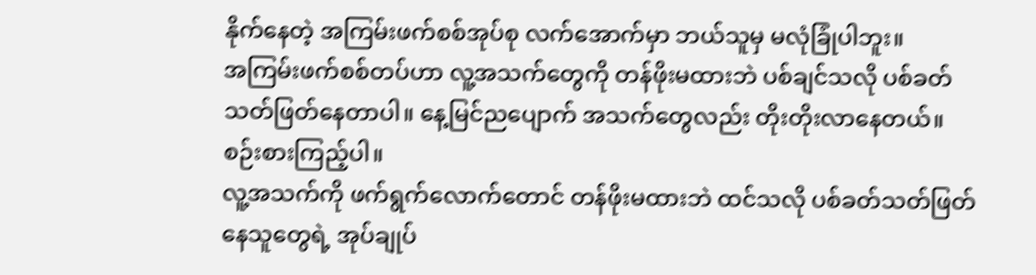နိုက်နေတဲ့ အကြမ်းဖက်စစ်အုပ်စု လက်အောက်မှာ ဘယ်သူမှ မလုံခြုံပါဘူး။
အကြမ်းဖက်စစ်တပ်ဟာ လူ့အသက်တွေကို တန်ဖိုးမထားဘဲ ပစ်ချင်သလို ပစ်ခတ်သတ်ဖြတ်နေတာပါ။ နေ့မြင်ညပျောက် အသက်တွေလည်း တိုးတိုးလာနေတယ်။
စဉ်းစားကြည့်ပါ။
လူ့အသက်ကို ဖက်ရွက်လောက်တောင် တန်ဖိုးမထားဘဲ ထင်သလို ပစ်ခတ်သတ်ဖြတ်နေသူတွေရဲ့ အုပ်ချုပ်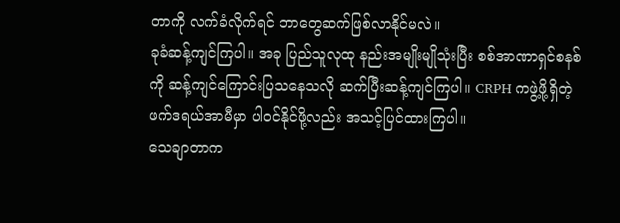တာကို လက်ခံလိုက်ရင် ဘာတွေဆက်ဖြစ်လာနိုင်မလဲ။
ခုခံဆန့်ကျင်ကြပါ။ အခု ပြည်သူလုထု နည်းအမျိုးမျိုသုံးပြီး စစ်အာဏာရှင်စနစ်ကို ဆန့်ကျင်ကြောင်းပြသနေသလို ဆက်ပြီးဆန့်ကျင်ကြပါ။ CRPH ကဖွဲ့ဖို့ရှိတဲ့ ဖက်ဒရယ်အာမီမှာ ပါဝင်နိုင်ဖို့လည်း အသင့်ပြင်ထားကြပါ။
သေချာတာက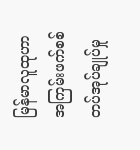မြန်မာလူထုဟာ အကြမ်းဖက်စစ်တပ်အုပ်ချုပ်မှု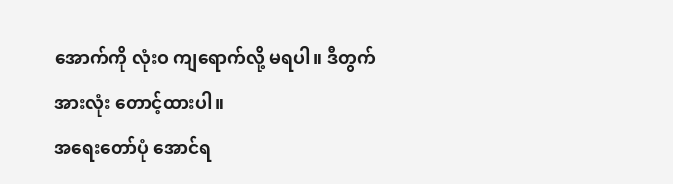အောက်ကို လုံးဝ ကျရောက်လို့ မရပါ။ ဒီတွက် အားလုံး တောင့်ထားပါ။
အရေးတော်ပုံ အောင်ရ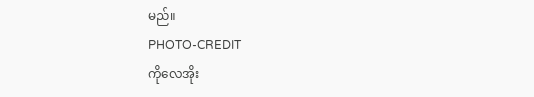မည်။
PHOTO-CREDIT
ကိုလေအိုး